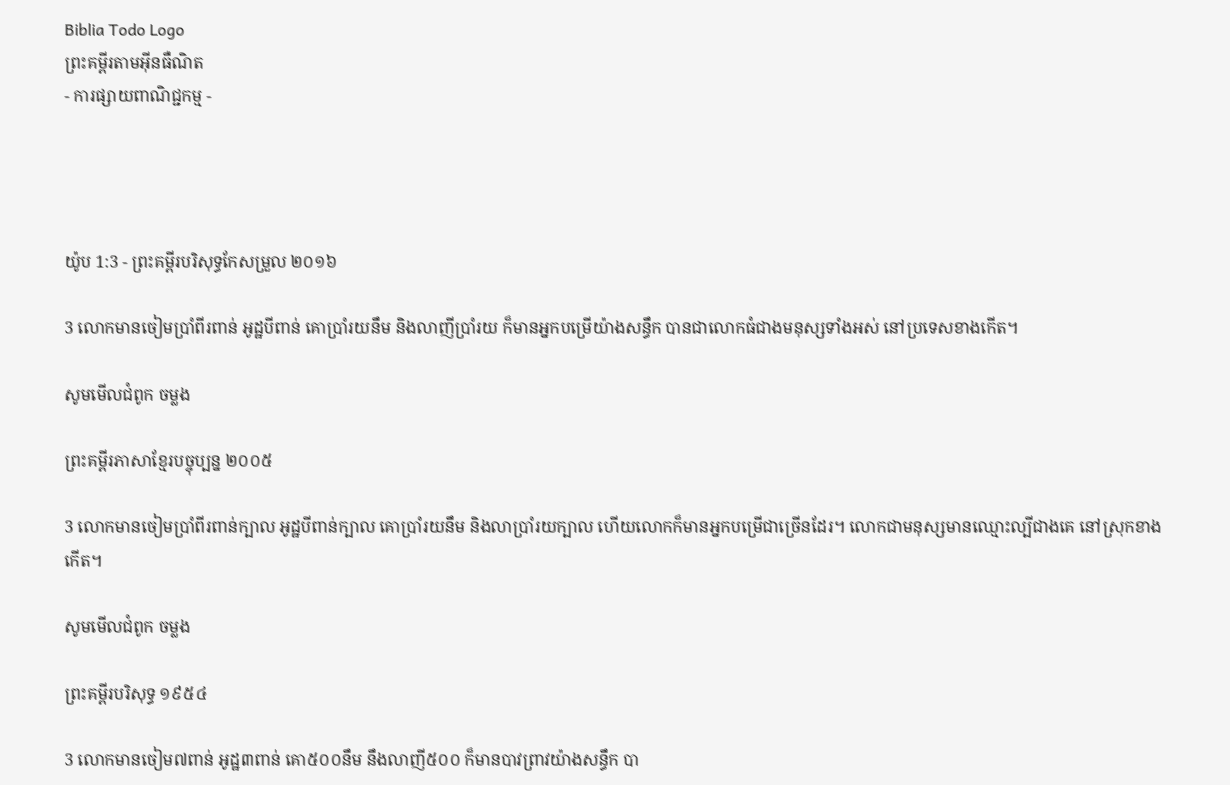Biblia Todo Logo
ព្រះគម្ពីរតាមអ៊ីនធឺណិត
- ការផ្សាយពាណិជ្ជកម្ម -




យ៉ូប 1:3 - ព្រះគម្ពីរបរិសុទ្ធកែសម្រួល ២០១៦

3 លោកមានចៀមប្រាំពីរពាន់ អូដ្ឋបីពាន់ គោប្រាំរយនឹម និងលាញីប្រាំរយ ក៏មានអ្នកបម្រើយ៉ាងសន្ធឹក បានជាលោកធំជាងមនុស្សទាំងអស់ នៅប្រទេសខាងកើត។

សូមមើលជំពូក ចម្លង

ព្រះគម្ពីរភាសាខ្មែរបច្ចុប្បន្ន ២០០៥

3 លោកមានចៀមប្រាំ‌ពីរពាន់ក្បាល អូដ្ឋបីពាន់ក្បាល គោប្រាំរយនឹម និងលាប្រាំរយក្បាល ហើយលោកក៏មានអ្នកបម្រើជាច្រើនដែរ។ លោកជាមនុស្សមានឈ្មោះល្បីជាងគេ នៅស្រុកខាងកើត។

សូមមើលជំពូក ចម្លង

ព្រះគម្ពីរបរិសុទ្ធ ១៩៥៤

3 លោកមានចៀម៧ពាន់ អូដ្ឋ៣ពាន់ គោ៥០០នឹម នឹងលាញី៥០០ ក៏មានបាវ‌ព្រាវយ៉ាងសន្ធឹក បា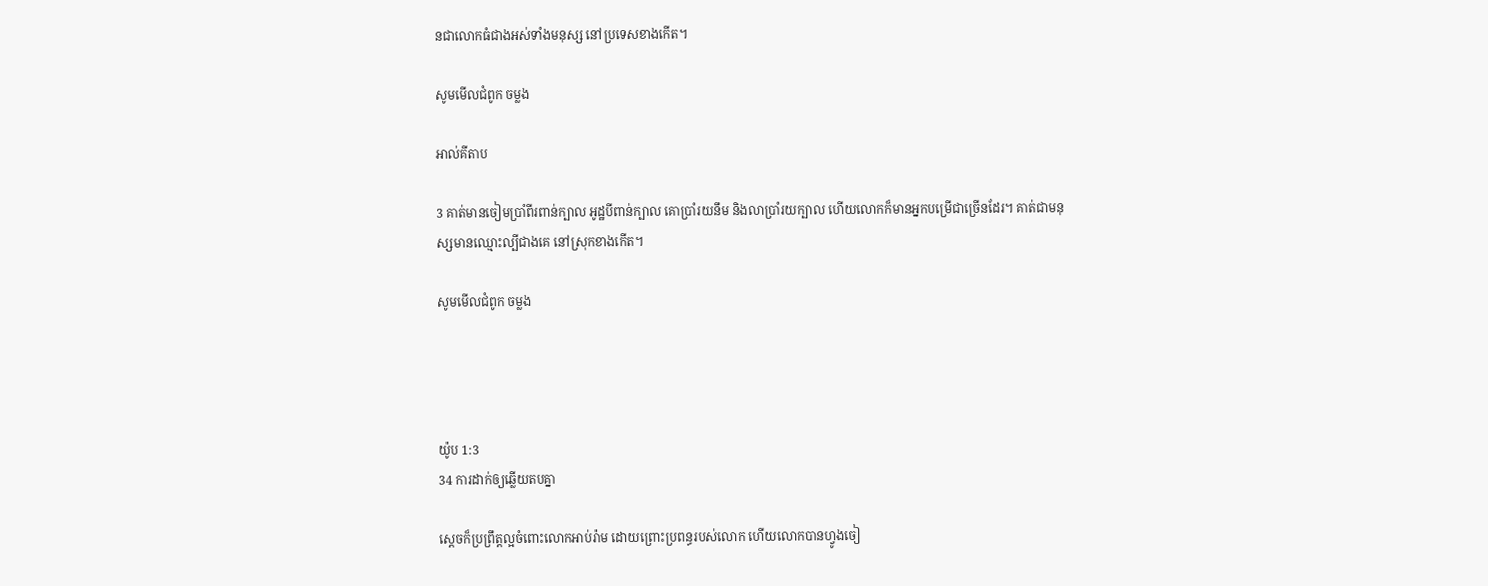នជាលោកធំជាងអស់ទាំងមនុស្ស នៅប្រទេសខាងកើត។

សូមមើលជំពូក ចម្លង

អាល់គីតាប

3 គាត់មានចៀមប្រាំ‌ពីរពាន់ក្បាល អូដ្ឋបីពាន់ក្បាល គោប្រាំរយនឹម និងលាប្រាំរយក្បាល ហើយលោកក៏មានអ្នកបម្រើជាច្រើនដែរ។ គាត់ជាមនុស្សមានឈ្មោះល្បីជាងគេ នៅស្រុកខាងកើត។

សូមមើលជំពូក ចម្លង




យ៉ូប 1:3
34 ការដាក់ឲ្យឆ្លើយតបគ្នា

ស្ដេចក៏ប្រព្រឹត្តល្អចំពោះលោកអាប់‌រ៉ាម ដោយព្រោះប្រពន្ធរបស់លោក ហើយលោកបានហ្វូងចៀ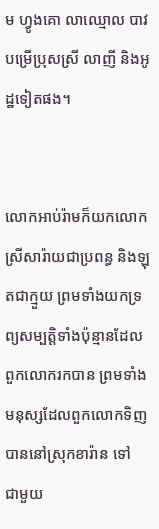ម ហ្វូងគោ លាឈ្មោល បាវបម្រើប្រុសស្រី លាញី និងអូដ្ឋទៀតផង។


លោកអាប់‌រ៉ាមក៏យកលោកស្រីសារ៉ាយជាប្រពន្ធ និងឡុតជាក្មួយ ព្រមទាំងយកទ្រព្យសម្បត្តិទាំងប៉ុន្មានដែលពួកលោករកបាន ព្រមទាំងមនុស្សដែលពួកលោកទិញបាននៅស្រុកខារ៉ាន ទៅជា‌មួយ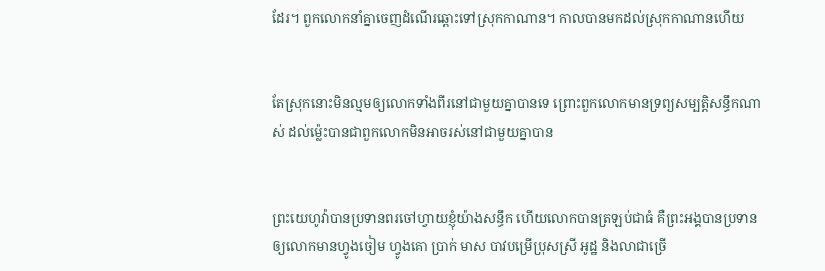ដែរ។ ពួកលោកនាំគ្នាចេញដំណើរឆ្ពោះទៅស្រុកកាណាន។ កាលបានមកដល់ស្រុកកាណានហើយ


តែស្រុកនោះមិនល្មមឲ្យលោកទាំងពីរនៅជា‌មួយគ្នាបានទេ ព្រោះពួកលោកមានទ្រព្យសម្បត្តិសន្ធឹកណាស់ ដល់ម៉្លេះបានជាពួកលោកមិនអាចរស់នៅជា‌មួយគ្នាបាន


ព្រះ‌យេហូវ៉ាបានប្រទានពរចៅ‌ហ្វាយខ្ញុំយ៉ាងសន្ធឹក ហើយលោកបានត្រឡប់ជាធំ គឺព្រះ‌អង្គបានប្រទានឲ្យលោកមានហ្វូងចៀម ហ្វូងគោ ប្រាក់ មាស បាវបម្រើប្រុសស្រី អូដ្ឋ និងលាជាច្រើ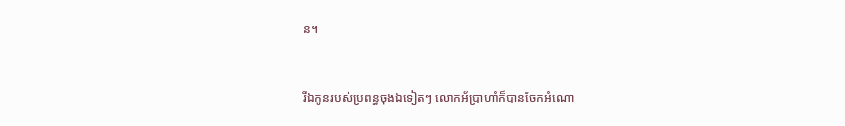ន។


រីឯកូនរបស់ប្រពន្ធចុងឯទៀតៗ លោកអ័ប្រា‌ហាំក៏បានចែកអំណោ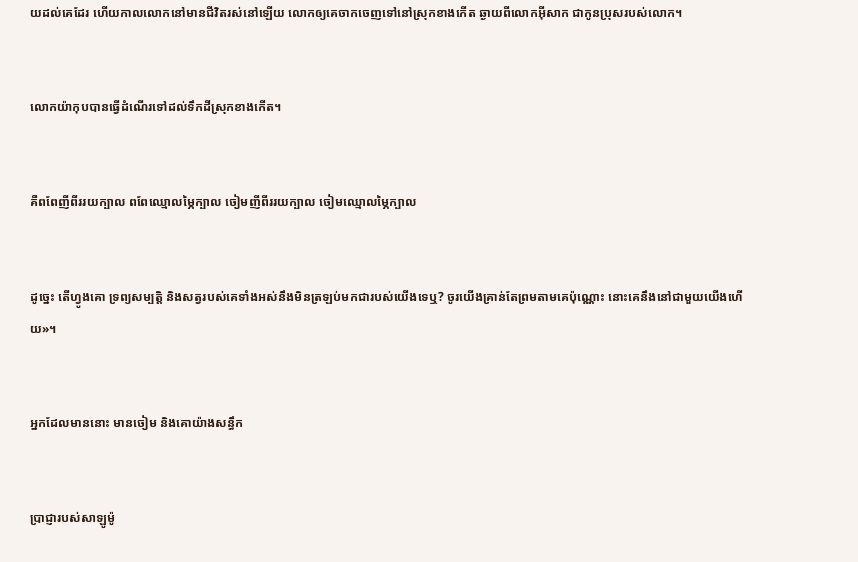យដល់គេដែរ ហើយកាលលោកនៅមានជីវិតរស់នៅឡើយ លោកឲ្យគេចាកចេញទៅនៅស្រុកខាងកើត ឆ្ងាយពីលោកអ៊ីសាក ជាកូនប្រុសរបស់លោក។


លោកយ៉ាកុបបានធ្វើដំណើរទៅដល់ទឹកដីស្រុកខាងកើត។


គឺពពែញីពីររយក្បាល ពពែឈ្មោលម្ភៃក្បាល ចៀមញីពីររយក្បាល ចៀមឈ្មោលម្ភៃក្បាល


ដូច្នេះ តើហ្វូងគោ ទ្រព្យសម្បត្តិ និងសត្វរបស់គេទាំងអស់នឹងមិនត្រឡប់មកជារបស់យើងទេឬ? ចូរយើងគ្រាន់តែព្រមតាមគេប៉ុណ្ណោះ នោះគេនឹងនៅជា‌មួយយើងហើយ»។


អ្នកដែលមាននោះ មានចៀម និងគោយ៉ាងសន្ធឹក


ប្រាជ្ញារបស់សាឡូម៉ូ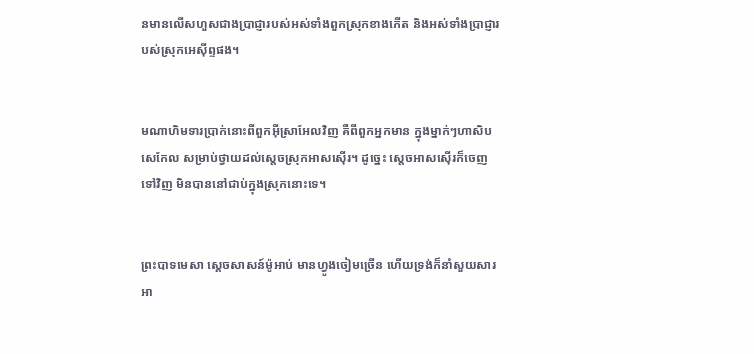នមានលើសហួសជាងប្រាជ្ញារបស់អស់ទាំងពួកស្រុកខាងកើត និងអស់ទាំងប្រាជ្ញារបស់ស្រុកអេស៊ីព្ទផង។


មណា‌ហិមទារប្រាក់នោះពីពួកអ៊ីស្រា‌អែលវិញ គឺពីពួកអ្នកមាន ក្នុងម្នាក់ៗហាសិបសេកែល សម្រាប់ថ្វាយដល់ស្តេចស្រុកអាស‌ស៊ើរ។ ដូច្នេះ ស្តេចអាស‌ស៊ើរក៏ចេញទៅវិញ មិនបាននៅជាប់ក្នុងស្រុកនោះទេ។


ព្រះបាទមេសា ស្តេចសាសន៍ម៉ូអាប់ មានហ្វូងចៀមច្រើន ហើយទ្រង់ក៏នាំសួយសារអា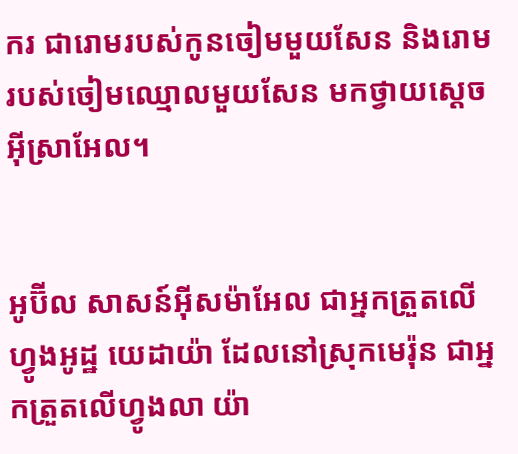ករ ជារោមរបស់កូនចៀមមួយសែន និងរោមរបស់ចៀមឈ្មោលមួយសែន មកថ្វាយស្តេចអ៊ីស្រា‌អែល។


អូប៊ីល សាសន៍អ៊ីស‌ម៉ា‌អែល ជាអ្នកត្រួតលើហ្វូងអូដ្ឋ យេដា‌យ៉ា ដែលនៅស្រុកមេរ៉ុន ជាអ្នកត្រួតលើហ្វូងលា យ៉ា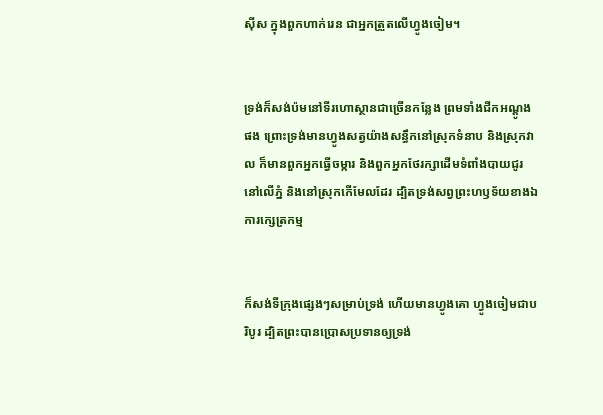ស៊ីស ក្នុងពួកហាក់រេន ជាអ្នកត្រួតលើហ្វូងចៀម។


ទ្រង់ក៏សង់ប៉មនៅទីរហោ‌ស្ថានជាច្រើនកន្លែង ព្រមទាំងជីកអណ្តូងផង ព្រោះទ្រង់មានហ្វូងសត្វយ៉ាងសន្ធឹកនៅស្រុកទំនាប និងស្រុកវាល ក៏មានពួកអ្នកធ្វើចម្ការ និងពួកអ្នកថែរក្សាដើមទំពាំង‌បាយ‌ជូរ នៅលើភ្នំ និងនៅស្រុកកើមែលដែរ ដ្បិតទ្រង់សព្វព្រះ‌ហឫ‌ទ័យខាងឯការក្សេត្រ‌កម្ម


ក៏សង់ទីក្រុងផ្សេងៗសម្រាប់ទ្រង់ ហើយមានហ្វូងគោ ហ្វូងចៀមជាបរិបូរ ដ្បិតព្រះបានប្រោសប្រទានឲ្យទ្រង់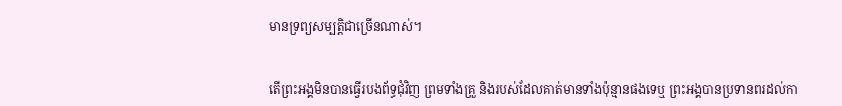មានទ្រព្យ‌សម្បត្តិជាច្រើនណាស់។


តើព្រះ‌អង្គមិនបានធ្វើរបងព័ទ្ធជុំ‌វិញ ព្រមទាំងគ្រួ និងរបស់ដែលគាត់មានទាំងប៉ុន្មានផងទេឬ ព្រះ‌អង្គបានប្រទានពរដល់កា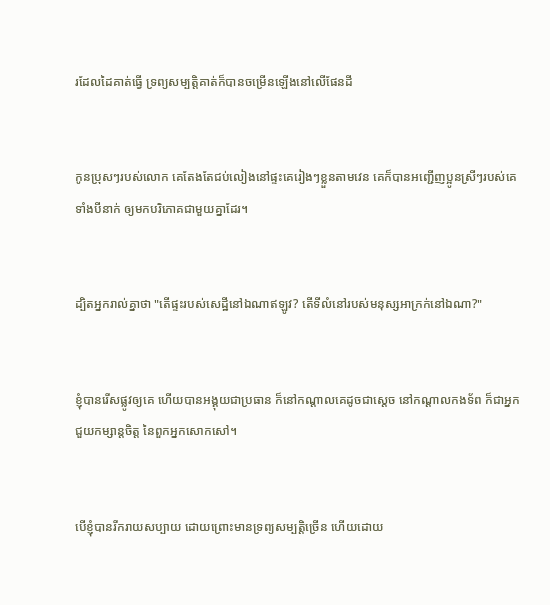រដែលដៃគាត់ធ្វើ ទ្រព្យ‌សម្បត្តិគាត់ក៏បានចម្រើនឡើងនៅលើផែនដី


កូនប្រុសៗរបស់លោក គេតែងតែជប់លៀងនៅផ្ទះគេរៀងៗខ្លួនតាមវេន គេក៏បានអញ្ជើញប្អូនស្រីៗរបស់គេទាំងបីនាក់ ឲ្យមកបរិ‌ភោគជា‌មួយគ្នាដែរ។


ដ្បិតអ្នករាល់គ្នាថា "តើផ្ទះរបស់សេដ្ឋីនៅឯណាឥឡូវ? តើទីលំនៅរបស់មនុស្សអាក្រក់នៅឯណា?"


ខ្ញុំបានរើសផ្លូវឲ្យគេ ហើយបានអង្គុយជាប្រធាន ក៏នៅកណ្ដាលគេដូចជាស្តេច នៅកណ្ដាលកង‌ទ័ព ក៏ជាអ្នកជួយកម្សាន្តចិត្ត នៃពួកអ្នកសោក‌សៅ។


បើខ្ញុំបានរីក‌រាយសប្បាយ ដោយព្រោះមានទ្រព្យ‌សម្បត្តិច្រើន ហើយដោយ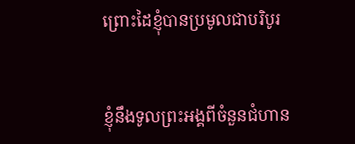ព្រោះដៃខ្ញុំបានប្រមូលជាបរិបូរ


ខ្ញុំនឹងទូលព្រះ‌អង្គពីចំនួនជំហាន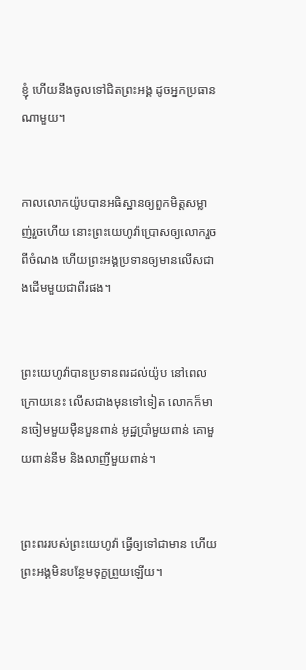ខ្ញុំ ហើយនឹងចូលទៅជិតព្រះ‌អង្គ ដូចអ្នកប្រធានណាមួយ។


កាលលោកយ៉ូបបានអធិ‌ស្ឋានឲ្យពួកមិត្តសម្លាញ់រួចហើយ នោះព្រះ‌យេហូវ៉ាប្រោសឲ្យលោករួចពីចំណង ហើយព្រះ‌អង្គប្រទានឲ្យមានលើសជាងដើមមួយជាពីរផង។


ព្រះ‌យេហូវ៉ាបានប្រទានពរដល់យ៉ូប នៅពេលក្រោយនេះ លើសជាងមុនទៅទៀត លោកក៏មានចៀមមួយម៉ឺនបួនពាន់ អូដ្ឋប្រាំមួយពាន់ គោមួយពាន់នឹម និងលាញីមួយពាន់។


ព្រះពររបស់ព្រះ‌យេហូវ៉ា ធ្វើឲ្យទៅជាមាន ហើយព្រះ‌អង្គមិនបន្ថែមទុក្ខព្រួយឡើយ។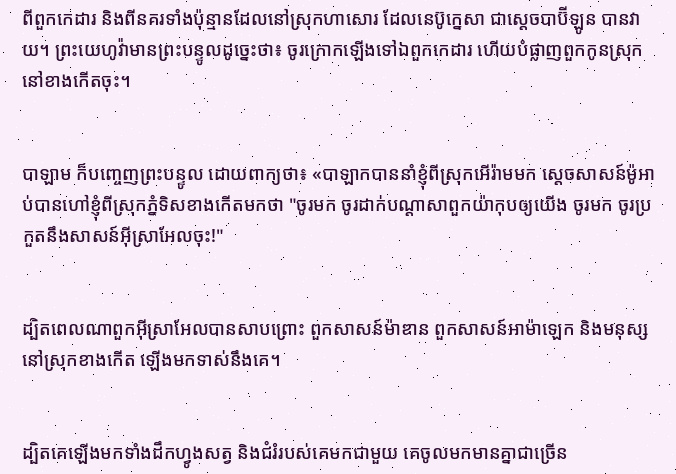ពីពួកកេដារ និងពីនគរទាំងប៉ុន្មានដែលនៅស្រុកហាសោរ ដែលនេប៊ូក្នេសា ជាស្តេចបាប៊ីឡូន បានវាយ។ ព្រះ‌យេហូវ៉ាមានព្រះ‌បន្ទូលដូច្នេះថា៖ ចូរក្រោកឡើងទៅឯពួកកេដារ ហើយបំផ្លាញពួកកូនស្រុកនៅខាងកើតចុះ។


បាឡាម ក៏បញ្ចេញព្រះ‌បន្ទូល ដោយពាក្យថា៖ «បាឡាកបាននាំខ្ញុំពីស្រុកអើរ៉ាមមក ស្តេចសាសន៍ម៉ូអាប់បានហៅខ្ញុំពីស្រុកភ្នំទិសខាងកើតមកថា "ចូរមក ចូរដាក់បណ្ដា‌សាពួកយ៉ាកុបឲ្យយើង ចូរមក ចូរប្រកួតនឹងសាសន៍អ៊ីស្រា‌អែលចុះ!"


ដ្បិតពេលណាពួកអ៊ីស្រា‌អែលបានសាប‌ព្រោះ ពួកសាសន៍ម៉ាឌាន ពួកសាសន៍អាម៉ា‌ឡេក និងមនុស្សនៅស្រុកខាងកើត ឡើងមកទាស់នឹងគេ។


ដ្បិតគេឡើងមកទាំងដឹកហ្វូងសត្វ និងជំរំរបស់គេមកជាមួយ គេចូលមកមានគ្នាជាច្រើន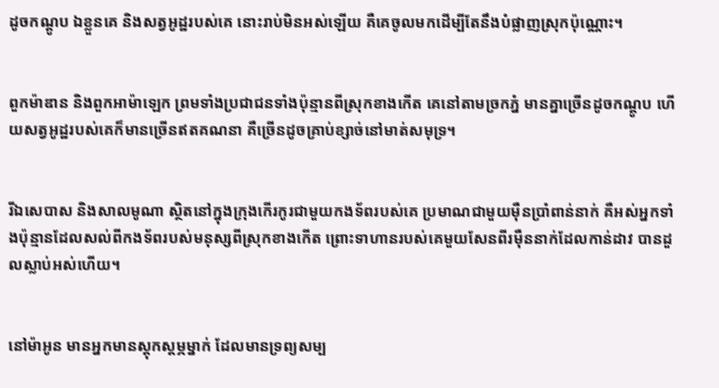ដូចកណ្តូប ឯខ្លួនគេ និងសត្វអូដ្ឋរបស់គេ នោះរាប់មិនអស់ឡើយ គឺគេចូលមកដើម្បីតែនឹងបំផ្លាញស្រុកប៉ុណ្ណោះ។


ពួកម៉ាឌាន និងពួកអាម៉ា‌ឡេក ព្រមទាំងប្រជាជនទាំងប៉ុន្មានពីស្រុកខាងកើត គេនៅតាមច្រកភ្នំ មានគ្នាច្រើនដូចកណ្តូប ហើយសត្វអូដ្ឋរបស់គេក៏មានច្រើនឥតគណនា គឺច្រើនដូចគ្រាប់ខ្សាច់នៅមាត់សមុទ្រ។


រីឯសេបាស និងសាល‌មូណា ស្ថិតនៅក្នុងក្រុងកើរកូរជាមួយកង‌ទ័ពរបស់គេ ប្រមាណជាមួយម៉ឺនប្រាំពាន់នាក់ គឺអស់អ្នកទាំងប៉ុន្មានដែលសល់ពីកង‌ទ័ពរបស់មនុស្សពីស្រុកខាងកើត ព្រោះទាហានរបស់គេមួយសែនពីរម៉ឺននាក់ដែលកាន់ដាវ បានដួលស្លាប់អស់ហើយ។


នៅម៉ាអូន មានអ្នកមានស្តុក‌ស្តម្ភម្នាក់ ដែលមានទ្រព្យសម្ប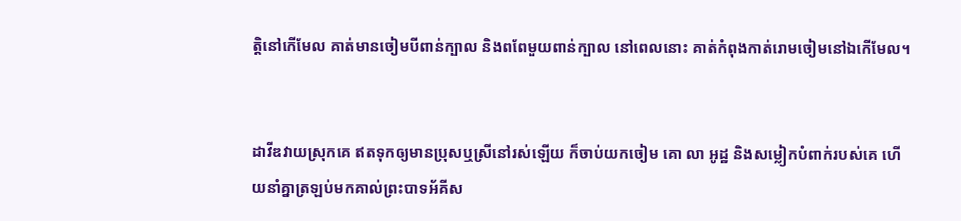ត្តិនៅកើមែល គាត់មានចៀមបីពាន់ក្បាល និងពពែមួយពាន់ក្បាល នៅពេលនោះ គាត់កំពុងកាត់រោមចៀមនៅឯកើមែល។


ដាវីឌវាយស្រុកគេ ឥតទុកឲ្យមានប្រុសឬស្រីនៅរស់ឡើយ ក៏ចាប់យកចៀម គោ លា អូដ្ឋ និងសម្លៀក‌បំពាក់របស់គេ ហើយនាំគ្នាត្រឡប់មកគាល់ព្រះបាទអ័គីស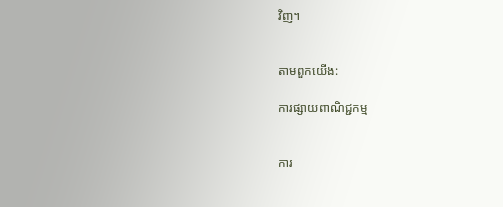វិញ។


តាមពួកយើង:

ការផ្សាយពាណិជ្ជកម្ម


ការ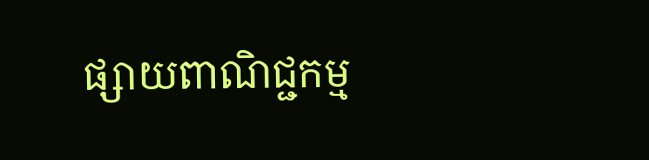ផ្សាយពាណិជ្ជកម្ម